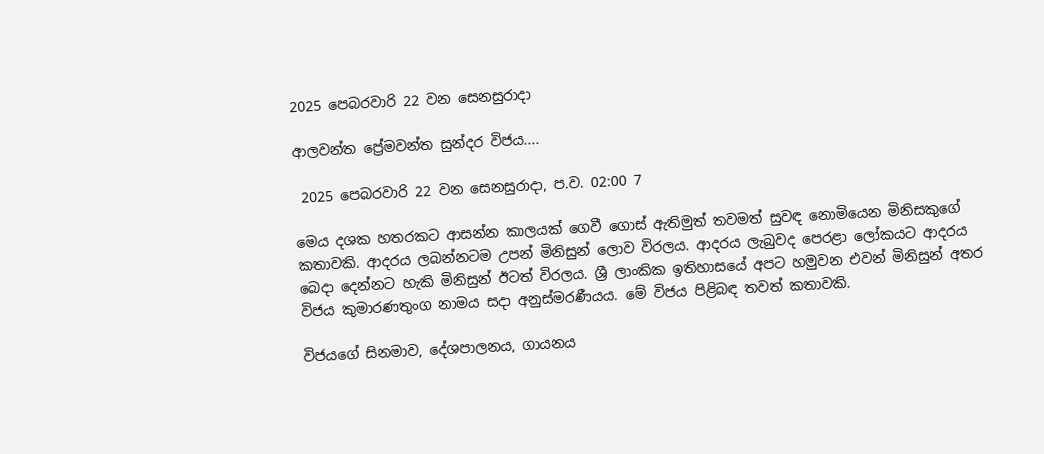2025 පෙබරවාරි 22 වන සෙනසුරාදා

ආලවන්ත ප්‍රේමවන්ත සුන්දර විජය....

 2025 පෙබරවාරි 22 වන සෙනසුරාදා, ප.ව. 02:00 7

මෙය දශක හතරකට ආසන්න කාලයක් ගෙවී ගොස් ඇතිමුත් තවමත් සුවඳ නොමියෙන මිනිසකුගේ කතාවකි. ආදරය ලබන්නටම උපන් මිනිසුන් ලොව විරලය. ආදරය ලැබුවද පෙරළා ලෝකයට ආදරය බෙදා දෙන්නට හැකි මිනිසුන් ඊටත් විරලය. ශ්‍රී ලාංකික ඉතිහාසයේ අපට හමුවන එවන් මිනිසුන් අතර විජය කුමාරණතුංග නාමය සදා අනුස්මරණීයය. මේ විජය පිළිබඳ තවත් කතාවකි.

විජයගේ සිනමාව, දේශපාලනය, ගායනය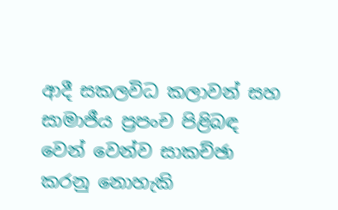ආදී සකලවිධ කලාවන් සහ සාමාජීය ප්‍රපංච පිළිබඳ වෙන් වෙන්ව සාකච්ඡා කරනු නොහැකි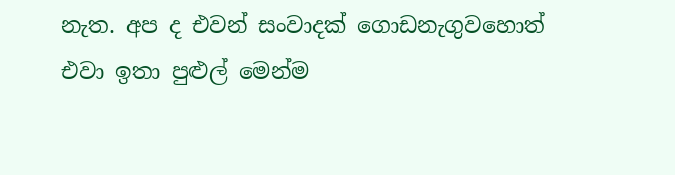නැත. අප ද එවන් සංවාදක් ගොඩනැගුවහොත් එවා ඉතා පුළුල් මෙන්ම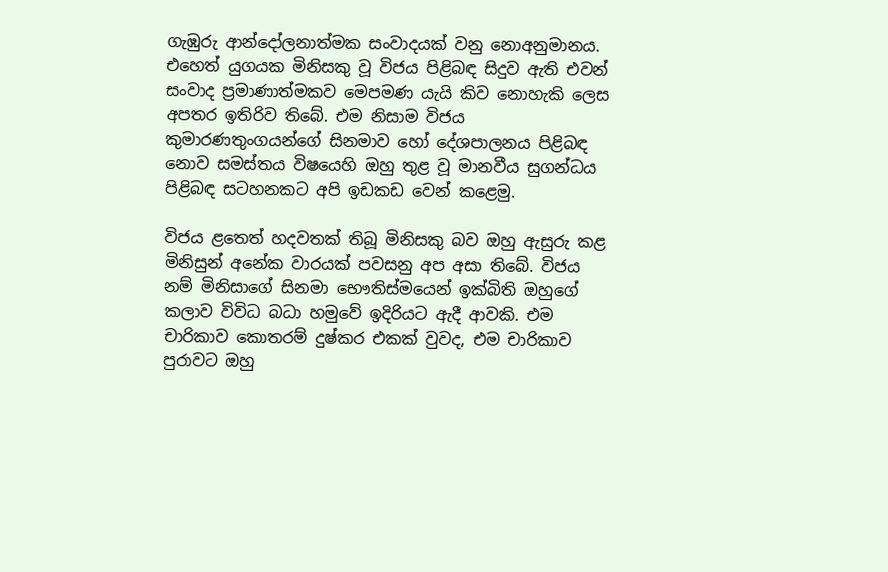ගැඹුරු ආන්දෝලනාත්මක සංවාද‍යක් වනු නොඅනුමානය. එහෙත් යුගයක මිනිසකු වූ විජය පිළිබඳ සිදුව ඇති එවන් සංවාද ප්‍රමාණාත්මකව මෙපමණ යැයි කිව නොහැකි ලෙස අපතර ඉතිරිව තිබේ. එම නිසාම විජය කුමාරණතුංගයන්ගේ සිනමාව හෝ දේශපාලනය පිළිබඳ නොව සමස්තය විෂයෙහි ඔහු තුළ වූ මානවීය සුගන්ධය පිළිබඳ සටහනකට අපි ඉඩකඩ වෙන් කළෙමු.

විජය ළතෙත් හදවතක් තිබූ මිනිසකු බව ඔහු ඇසුරු කළ මිනිසුන් අනේක වාරයක් පවසනු අප අසා තිබේ. විජය නම් මිනිසාගේ සිනමා භෞතිස්මයෙන් ඉක්බිති ඔහුගේ කලාව විවිධ බධා හමුවේ ඉදිරියට ඇදී ආවකි. එම චාරිකාව කොතරම් දුෂ්කර එකක් වුවද, එම චාරිකාව පුරාවට ඔහු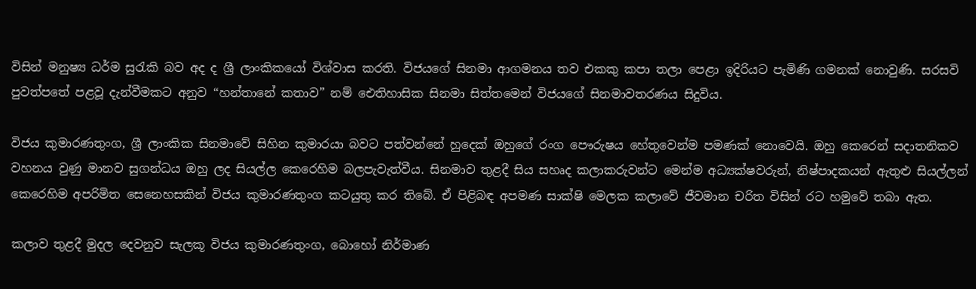විසින් මනුෂ්‍ය ධර්ම සුරැකි බව අද ද ශ්‍රී ලාංකිකයෝ විශ්වාස කරති. විජයගේ සිනමා ආගමනය තව එකකු කපා තලා පෙළා ඉදිරියට පැමිණි ගමනක් නොවුණි. සරසවි පුවත්පතේ පළවූ දැන්වීමකට අනුව “හන්තානේ කතාව” නම් ඓතිහාසික සිනමා සිත්තමෙන් විජයගේ සිනමාවතරණය සිදුවිය.

විජය කුමාරණතුංග, ශ්‍රී ලාංකික සිනමාවේ සිහින කුමාරයා බවට පත්වන්නේ හුදෙක් ඔහුගේ රංග පෞරුෂය හේතුවෙන්ම පමණක් නොවෙයි. ඔහු කෙරෙන් සදාතනිකව වහනය වුණු මානව සුගන්ධය ඔහු ලද සියල්ල කෙරෙහිම බලපැවැත්වීය. සිනමාව තුළදී සිය සහෘද කලාකරුවන්ට මෙන්ම අධ්‍යක්ෂවරුන්, නිෂ්පාදකයන් ඇතුළු සියල්ලන් කෙරෙහිම අපරිමිත සෙනෙහසකින් විජය කුමාරණතුංග කටයුතු කර තිබේ. ඒ පිළිබඳ අපමණ සාක්ෂි මෙලක කලාවේ ජීවමාන චරිත විසින් රට හමුවේ තබා ඇත.

කලාව තුළදී මුදල දෙවනුව සැලකූ විජය කුමාරණතුංග, බොහෝ නිර්මාණ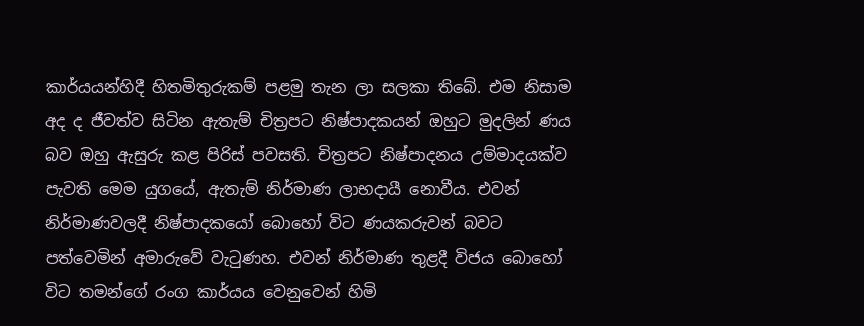කාර්යයන්හිදී හිතමිතුරුකම් පළමු තැන ලා සලකා තිබේ. එම නිසාම අද ද ජීවත්ව සිටින ඇතැම් චිත්‍රපට නිෂ්පාදකයන් ඔහුට මුදලින් ණය බව ඔහු ඇසුරු කළ පිරිස් පවසති. චිත්‍රපට නිෂ්පාදනය උම්මාදයක්ව පැවති මෙම යුගයේ, ඇතැම් නිර්මාණ ලාභදායී නොවීය. එවන් නිර්මාණවලදී නිෂ්පාදකයෝ බොහෝ විට ණයකරුවන් බවට පත්වෙමින් අමාරුවේ වැටුණහ. එවන් නිර්මාණ තුළදී විජය බොහෝ විට තමන්ගේ රංග කාර්යය වෙනුවෙන් හිමි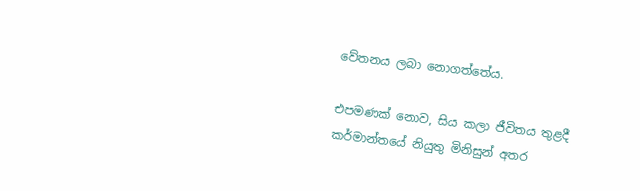වේතනය ලබා නොගත්තේය.

එපමණක් නොව, සිය කලා ජීවිතය තුළදී කර්මාන්තයේ නියුතු මිනිසුන් අතර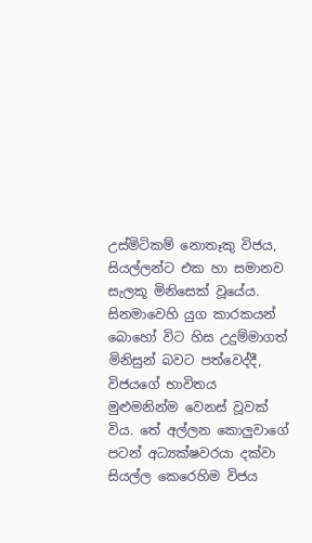උස්මිටිකම් නොතෑකු විජය, සියල්ලන්ට එක හා සමානව සැලකූ මිනිසෙක් වූයේය. සිනමාවෙහි යුග කාරකයන් බොහෝ විට හිස උදුම්මාගත් මිනිසුන් බවට පත්වෙද්දී, විජයගේ භාවිතය මුළුමනින්ම වෙනස් වූවක් විය. තේ අල්ලන කොලු‍වාගේ පටන් අධ්‍යක්ෂවරයා දක්වා සියල්ල කෙරෙහිම විජය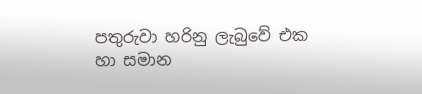පතුරුවා හරිනු ලැබුවේ එක හා සමාන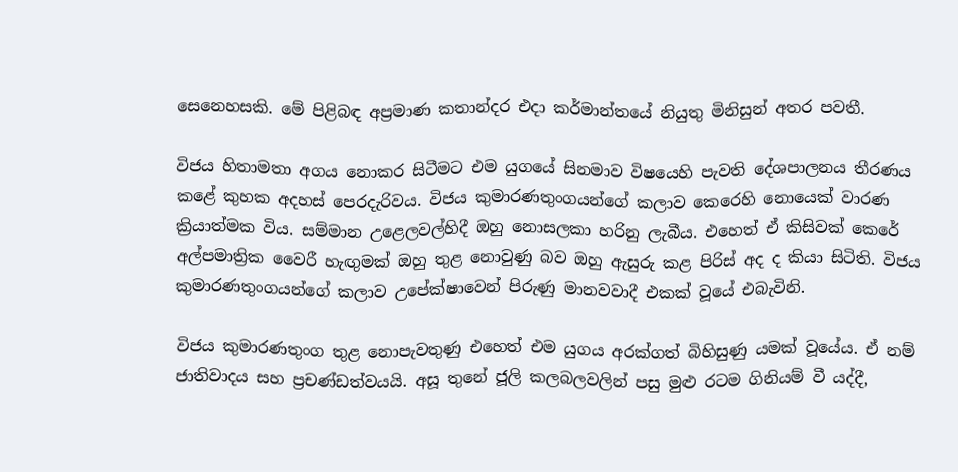සෙනෙහසකි. මේ පිළිබඳ අප්‍රමාණ කතාන්දර එදා කර්මාන්තයේ නියුතු මිනිසුන් අතර පවතී.

විජය හිතාමතා අගය නොකර සිටීමට එම යුගයේ සිනමාව විෂයෙහි පැවති දේශපාලනය තීරණය කළේ කුහක අදහස් පෙරදැරිවය. විජය කුමාරණතුංගයන්ගේ කලාව කෙරෙහි නොයෙක් වාරණ ක්‍රියාත්මක විය. සම්මාන උළෙලවල්හිදී ඔහු නොසලකා හරිනු ලැබීය. එහෙත් ඒ කිසිවක් කෙරේ අල්පමාත්‍රික වෛරී හැඟු‍මක් ඔහු තුළ නොවුණු බව ඔහු ඇසුරු කළ පිරිස් අද ද කියා සිටිති. විජය කුමාරණතුංගයන්ගේ කලාව උපේක්ෂාවෙන් පිරුණු මානවවාදී එකක් වූයේ එබැවිනි.

විජය කුමාරණතුංග තුළ නොපැවතුණු එහෙත් එම යුගය අරක්ගත් බිහිසුණු යමක් වූයේය. ඒ නම් ජාතිවාදය සහ ප්‍රචණ්ඩත්වයයි. අසූ තුනේ ජූලි කලබලවලින් පසු මුළු රටම ගිනියම් වී යද්දී,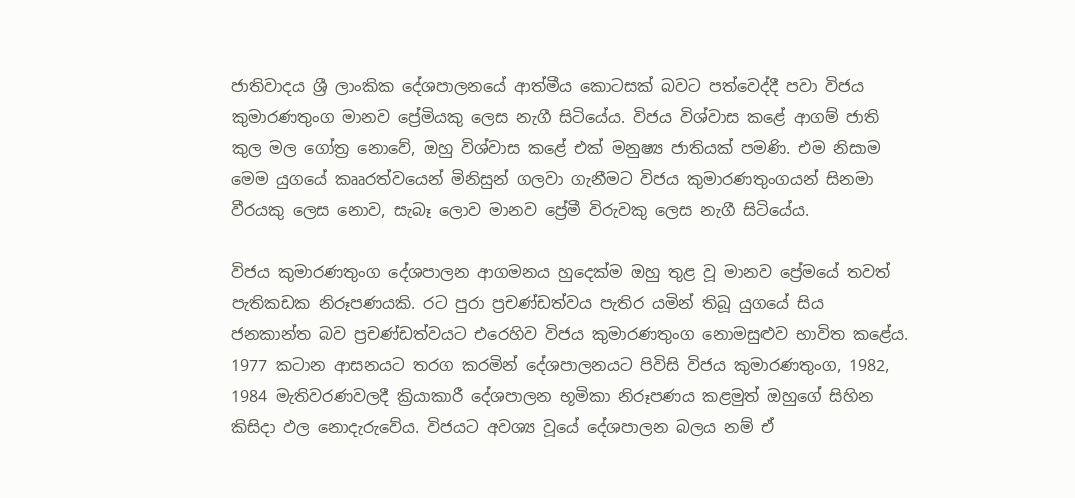ජාතිවාදය ශ්‍රී ලාංකික දේශපාලනයේ ආත්මීය කොටසක් බවට පත්වෙද්දී පවා විජය කුමාරණතුංග මානව ප්‍රේමියකු ලෙස නැගී සිටියේය. විජය විශ්වාස කළේ ආගම් ජාති කුල මල ගෝත්‍ර නොවේ, ඔහු විශ්වාස කළේ එක් මනුෂ්‍ය ජාතියක් පමණි. එම නිසාම මෙම යුගයේ කෲරත්වයෙන් මිනිසුන් ගලවා ගැනීමට විජය කුමාරණතුංගයන් සිනමා වීරයකු ලෙස නොව, සැබෑ ලොව මානව ප්‍රේමී විරුවකු ලෙස නැගී සිටියේය.

විජය කුමාරණතුංග දේශපාලන ආගමනය හුදෙක්ම ඔහු තුළ වූ මානව ප්‍රේමයේ තවත් පැතිකඩක නිරූපණයකි. රට පුරා ප්‍රචණ්ඩත්වය පැතිර යමින් තිබූ යුගයේ සිය ජනකාන්ත බව ප්‍රචණ්ඩත්වයට එරෙහිව විජය කුමාරණතුංග නොමසුළුව භාවිත කළේය. 1977 කටාන ආසනයට තරග කරමින් දේශපාලනයට පිවිසි විජය කුමාරණතුංග, 1982, 1984 මැතිවරණවලදී ක්‍රියාකාරී දේශපාලන භූමිකා නිරූපණය කළමුත් ඔහුගේ සිහින කිසිදා ඵල නොදැරුවේය. විජයට අවශ්‍ය වූයේ දේශපාලන බලය නම් ඒ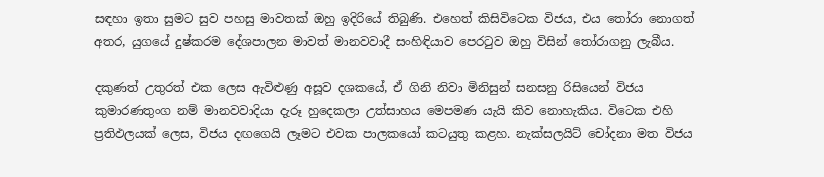සඳහා ඉතා සුමට සුව පහසු මාවතක් ඔහු ඉදිරියේ තිබුණි. එහෙත් කිසිවිටෙක විජය, එය තෝරා නොගත් අතර, යුගයේ දුෂ්කරම දේශපාලන මාවත් මානවවාදී සංහිඳියාව පෙරටුව ඔහු විසින් තෝරාගනු ලැබීය.

දකුණත් උතුරත් එක ලෙස ඇවිළුණු අසූව දශකයේ, ඒ ගිනි නිවා මිනිසුන් සනසනු රිසියෙන් විජය කුමාරණතුංග නම් මානවවාදියා දැරූ හුදෙකලා උත්සාහය මෙපමණ යැයි කිව නොහැකිය. විටෙක එහි ප්‍රතිඵලයක් ලෙස, විජය දඟගෙයි ලෑමට එවක පාලකයෝ කටයුතු කළහ. නැක්සලයිට් චෝදනා මත විජය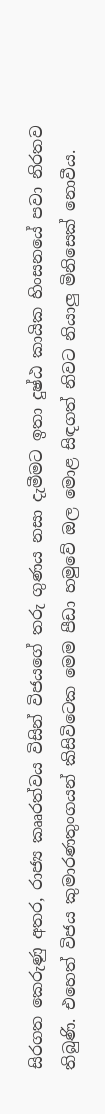සිරගත කෙරුණු අතර, රාජ්‍ය කෲරත්වය විසින් විජයගේ තරු ගුණය නසා දැමීමට ඉතා දුෂ්ඨ කායික හිංසනයේ පවා නිරතව තිබුණි. එහෙත් විජය කුමාරණතුංගයන් කිසිවිටෙක මෙම පීඩා හමුවේ ඔල මොළ සිඳගත් නිවට නියාලු මිනිසෙක් නොවීය.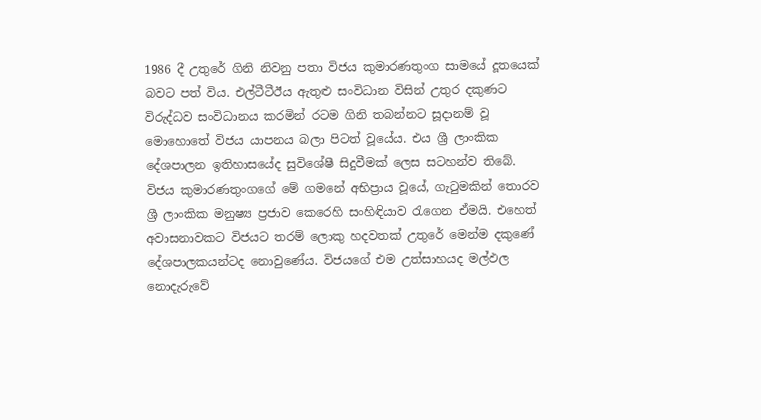1986 දී උතුරේ ගිනි නිවනු පතා විජය කුමාරණතුංග සාමයේ දූතයෙක් බවට පත් විය. එල්ටීටීඊය ඇතුළු සංවිධාන විසින් උතුර දකුණට විරුද්ධව සංවිධානය කරමින් රටම ගිනි තබන්නට සූදානම් වූ මොහොතේ විජය යාපනය බලා පිටත් වූයේය. එය ශ්‍රී ලාංකික දේශපාලන ඉතිහාසයේද සුවිශේෂී සිදුවීමක් ලෙස සටහන්ව තිබේ. විජය කුමාරණතුංගගේ මේ ගමනේ අභිප්‍රාය වූයේ, ගැටුමකින් තොරව ශ්‍රී ලාංකික මනුෂ්‍ය ප්‍රජාව කෙරෙහි සංහිඳියාව රැගෙන ඒමයි. එහෙත් අවාසනාවකට විජයට තරම් ලොකු හදවතක් උතුරේ මෙන්ම දකුණේ දේශපාලකයන්ටද නොවුණේය. විජයගේ එම උත්සාහයද මල්ඵල නොදැරුවේ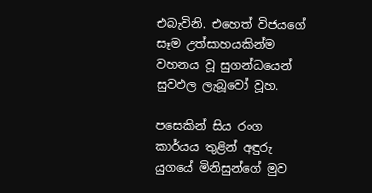එබැවිනි. එහෙත් විජයගේ සෑම උත්සාහයකින්ම වහනය වූ සුගන්ධයෙන් සුවඵල ලැබූවෝ වූහ.

පසෙකින් සිය රංග කාර්යය තුළින් අඳුරු යුගයේ මිනිසුන්ගේ මුව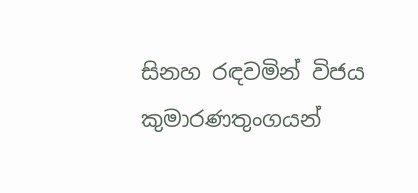සිනහ රඳවමින් විජය කුමාරණතුංගයන්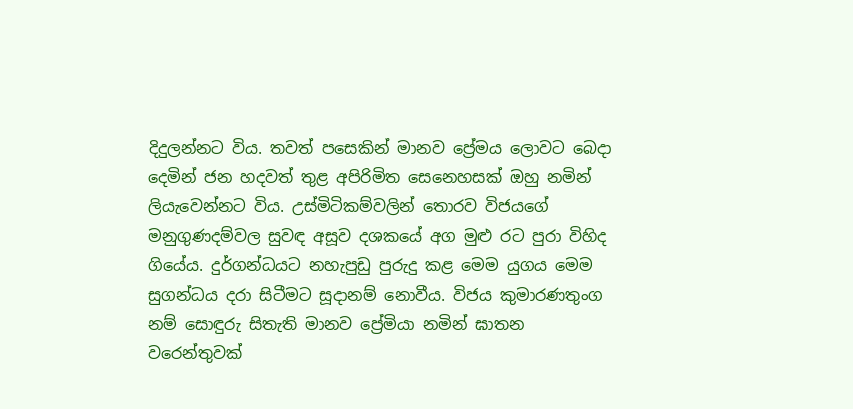දිදුලන්නට විය. තවත් පසෙකින් මානව ප්‍රේමය ලොවට බෙදා දෙමින් ජන හදවත් තුළ අපිරිමිත සෙනෙහසක් ඔහු නමින් ලියැවෙන්නට විය. උස්මිටිකම්වලින් තොරව විජයගේ මනුගුණදම්වල සුවඳ අසූව දශකයේ අග මුළු රට පුරා විහිද ගියේය. දුර්ගන්ධයට නහැපුඩු පුරුදු කළ මෙම යුගය මෙම සුගන්ධය දරා සිටීමට සූදානම් නොවීය. විජය කුමාරණතුංග නම් සොඳුරු සිතැති මානව ප්‍රේමියා නමින් ඝාතන වරෙන්තුවක්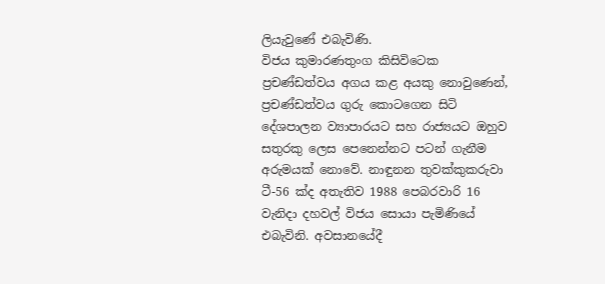ලියැවුණේ එබැවිණි.
විජය කුමාරණතුංග කිසිවිටෙක ප්‍රචණ්ඩත්වය අගය කළ අයකු නොවුණෙන්, ප්‍රචණ්ඩත්වය ගුරු කොටගෙන සිටි දේශපාලන ව්‍යාපාරයට සහ රාජ්‍යයට ඔහුව සතුරකු ලෙස පෙනෙන්නට පටන් ගැනීම අරුමයක් නොවේ. නාඳුනන තුවක්කුකරුවා ටී-56 ක්ද අතැතිව 1988 පෙබරවාරි 16 වැනිදා දහවල් විජය සොයා පැමිණියේ එබැවිනි. අවසානයේදී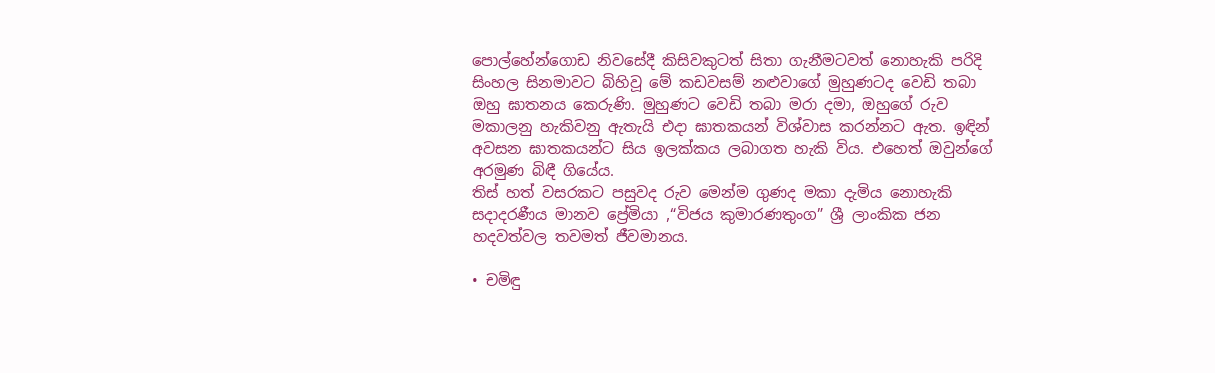පොල්හේන්ගොඩ නිවසේදී කිසිවකුටත් සිතා ගැනීමටවත් නොහැකි පරිදි සිංහල සිනමාවට බිහිවූ මේ කඩවසම් නළුවාගේ මුහුණටද වෙඩි තබා ඔහු ඝාතනය කෙරුණි. මුහුණට වෙඩි තබා මරා දමා, ඔහුගේ රුව මකාලනු හැකිවනු ඇතැයි එදා ඝාතකයන් විශ්වාස කරන්නට ඇත. ඉඳින් අවසන ඝාතකයන්ට සිය ඉලක්කය ලබාගත හැකි විය. එහෙත් ඔවුන්ගේ අරමුණ බිඳී ගියේය.
තිස් හත් වසරකට පසුවද රුව මෙන්ම ගුණද මකා දැමිය නොහැකි සදාදරණීය මානව ප්‍රේමියා ,“විජය කුමාරණතුංග” ශ්‍රී ලාංකික ජන හදවත්වල තවමත් ජීවමානය.

• චමිඳු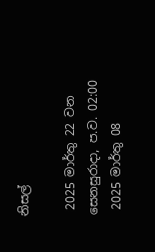නිසල්

 2025 මාර්තු 22 වන සෙනසුරාදා, ප.ව. 02:00
 2025 මාර්තු 08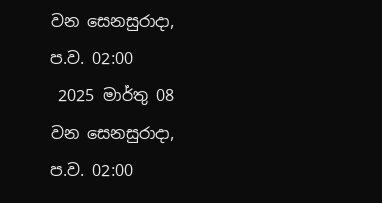වන සෙනසුරාදා, ප.ව. 02:00
 2025 මාර්තු 08 වන සෙනසුරාදා, ප.ව. 02:00